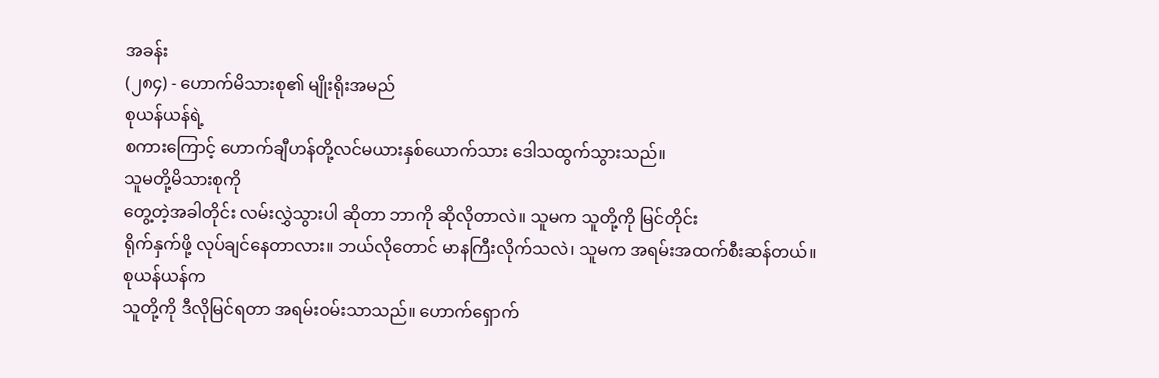အခန်း
(၂၈၄) - ဟောက်မိသားစု၏ မျိုးရိုးအမည်
စုယန်ယန်ရဲ့
စကားကြောင့် ဟောက်ချီဟန်တို့လင်မယားနှစ်ယောက်သား ဒေါသထွက်သွားသည်။
သူမတို့မိသားစုကို
တွေ့တဲ့အခါတိုင်း လမ်းလွှဲသွားပါ ဆိုတာ ဘာကို ဆိုလိုတာလဲ။ သူမက သူတို့ကို မြင်တိုင်း
ရိုက်နှက်ဖို့ လုပ်ချင်နေတာလား။ ဘယ်လိုတောင် မာနကြီးလိုက်သလဲ၊ သူမက အရမ်းအထက်စီးဆန်တယ်။
စုယန်ယန်က
သူတို့ကို ဒီလိုမြင်ရတာ အရမ်းဝမ်းသာသည်။ ဟောက်ရှောက်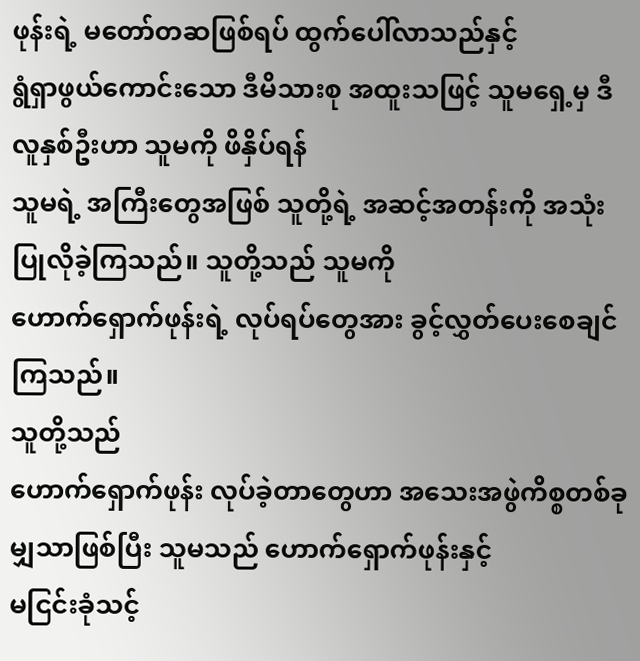ဖုန်းရဲ့ မတော်တဆဖြစ်ရပ် ထွက်ပေါ်လာသည်နှင့်
ရွံရှာဖွယ်ကောင်းသော ဒီမိသားစု အထူးသဖြင့် သူမရှေ့မှ ဒီလူနှစ်ဦးဟာ သူမကို ဖိနှိပ်ရန်
သူမရဲ့ အကြီးတွေအဖြစ် သူတို့ရဲ့ အဆင့်အတန်းကို အသုံးပြုလိုခဲ့ကြသည်။ သူတို့သည် သူမကို
ဟောက်ရှောက်ဖုန်းရဲ့ လုပ်ရပ်တွေအား ခွင့်လွှတ်ပေးစေချင်ကြသည်။
သူတို့သည်
ဟောက်ရှောက်ဖုန်း လုပ်ခဲ့တာတွေဟာ အသေးအဖွဲကိစ္စတစ်ခုမျှသာဖြစ်ပြီး သူမသည် ဟောက်ရှောက်ဖုန်းနှင့်
မငြင်းခုံသင့်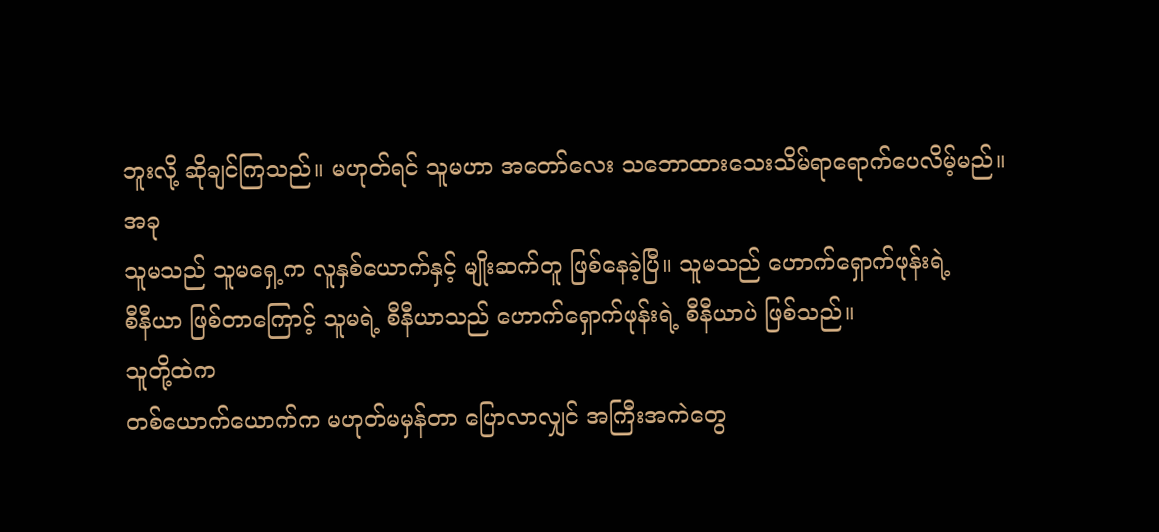ဘူးလို့ ဆိုချင်ကြသည်။ မဟုတ်ရင် သူမဟာ အတော်လေး သဘောထားသေးသိမ်ရာရောက်ပေလိမ့်မည်။
အခု
သူမသည် သူမရှေ့က လူနှစ်ယောက်နှင့် မျိုးဆက်တူ ဖြစ်နေခဲ့ပြီ။ သူမသည် ဟောက်ရှောက်ဖုန်းရဲ့
စီနီယာ ဖြစ်တာကြောင့် သူမရဲ့ စီနီယာသည် ဟောက်ရှောက်ဖုန်းရဲ့ စီနီယာပဲ ဖြစ်သည်။
သူတို့ထဲက
တစ်ယောက်ယောက်က မဟုတ်မမှန်တာ ပြောလာလျှင် အကြီးအကဲတွေ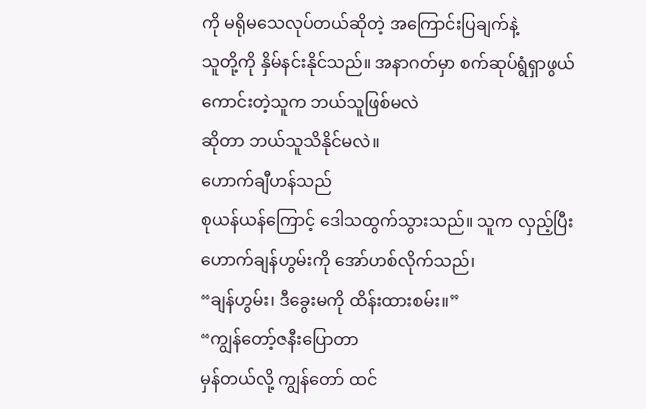ကို မရိုမသေလုပ်တယ်ဆိုတဲ့ အကြောင်းပြချက်နဲ့
သူတို့ကို နှိမ်နင်းနိုင်သည်။ အနာဂတ်မှာ စက်ဆုပ်ရွံရှာဖွယ်ကောင်းတဲ့သူက ဘယ်သူဖြစ်မလဲ
ဆိုတာ ဘယ်သူသိနိုင်မလဲ။
ဟောက်ချီဟန်သည်
စုယန်ယန်ကြောင့် ဒေါသထွက်သွားသည်။ သူက လှည့်ပြီး ဟောက်ချန်ဟွမ်းကို အော်ဟစ်လိုက်သည်၊
“ချန်ဟွမ်း၊ ဒီခွေးမကို ထိန်းထားစမ်း။”
“ကျွန်တော့်ဇနီးပြောတာ
မှန်တယ်လို့ ကျွန်တော် ထင်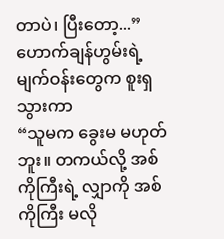တာပဲ၊ ပြီးတော့...” ဟောက်ချန်ဟွမ်းရဲ့ မျက်ဝန်းတွေက စူးရှသွားကာ
“သူမက ခွေးမ မဟုတ်ဘူး။ တကယ်လို့ အစ်ကိုကြီးရဲ့ လျှာကို အစ်ကိုကြီး မလို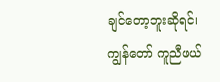ချင်တော့ဘူးဆိုရင်၊
ကျွန်တော် ကူညီဖယ်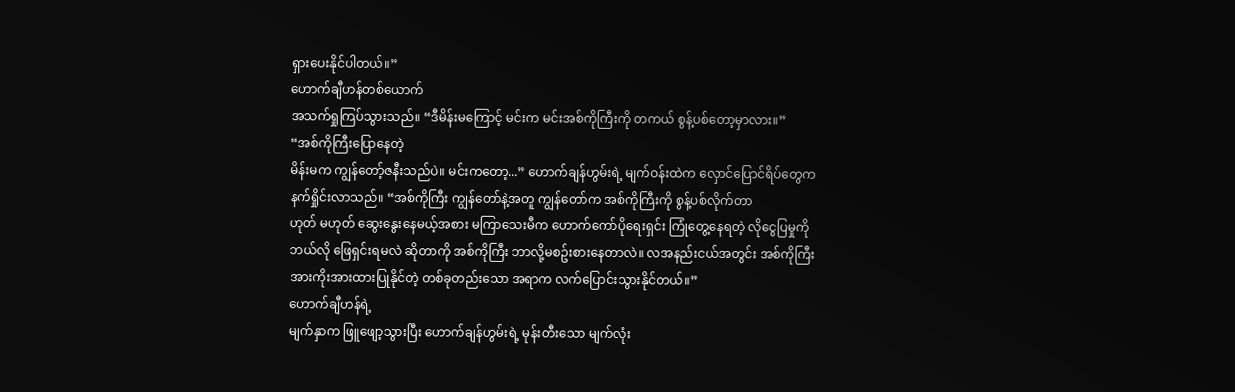ရှားပေးနိုင်ပါတယ်။”
ဟောက်ချီဟန်တစ်ယောက်
အသက်ရှုကြပ်သွားသည်။ “ဒီမိန်းမကြောင့် မင်းက မင်းအစ်ကိုကြီးကို တကယ် စွန့်ပစ်တော့မှာလား။”
“အစ်ကိုကြီးပြောနေတဲ့
မိန်းမက ကျွန်တော့်ဇနီးသည်ပဲ။ မင်းကတော့...” ဟောက်ချန်ဟွမ်းရဲ့ မျက်ဝန်းထဲက လှောင်ပြောင်ရိပ်တွေက
နက်ရှိုင်းလာသည်။ “အစ်ကိုကြီး ကျွန်တော်နဲ့အတူ ကျွန်တော်က အစ်ကိုကြီးကို စွန့်ပစ်လိုက်တာ
ဟုတ် မဟုတ် ဆွေးနွေးနေမယ့်အစား မကြာသေးမီက ဟောက်ကော်ပိုရေးရှင်း ကြုံတွေ့နေရတဲ့ လိုငွေပြမှုကို
ဘယ်လို ဖြေရှင်းရမလဲ ဆိုတာကို အစ်ကိုကြီး ဘာလို့မစဥ်းစားနေတာလဲ။ လအနည်းငယ်အတွင်း အစ်ကိုကြီး
အားကိုးအားထားပြုနိုင်တဲ့ တစ်ခုတည်းသော အရာက လက်ပြောင်းသွားနိုင်တယ်။”
ဟောက်ချီဟန်ရဲ့
မျက်နှာက ဖြူဖျော့သွားပြီး ဟောက်ချန်ဟွမ်းရဲ့ မုန်းတီးသော မျက်လုံး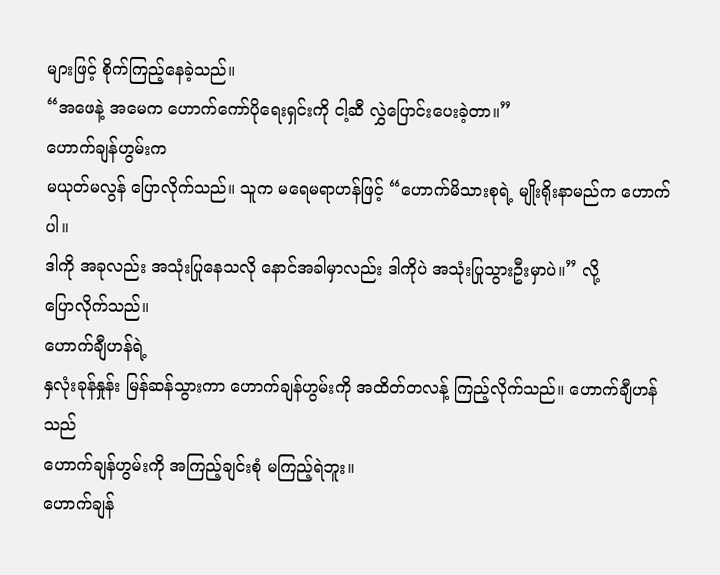များဖြင့် စိုက်ကြည့်နေခဲ့သည်။
“အဖေနဲ့ အမေက ဟောက်ကော်ပိုရေးရှင်းကို ငါ့ဆီ လွှဲပြောင်းပေးခဲ့တာ။”
ဟောက်ချန်ဟွမ်းက
မယုတ်မလွန် ပြောလိုက်သည်။ သူက မရေမရာဟန်ဖြင့် “ဟောက်မိသားစုရဲ့ မျိုးရိုးနာမည်က ဟောက်ပါ။
ဒါကို အခုလည်း အသုံးပြုနေသလို နောင်အခါမှာလည်း ဒါကိုပဲ အသုံးပြုသွားဦးမှာပဲ။” လို့
ပြောလိုက်သည်။
ဟောက်ချီဟန်ရဲ့
နှလုံးခုန်နှုန်း မြန်ဆန်သွားကာ ဟောက်ချန်ဟွမ်းကို အထိတ်တလန့် ကြည့်လိုက်သည်။ ဟောက်ချီဟန်သည်
ဟောက်ချန်ဟွမ်းကို အကြည့်ချင်းစုံ မကြည့်ရဲဘူး။
ဟောက်ချန်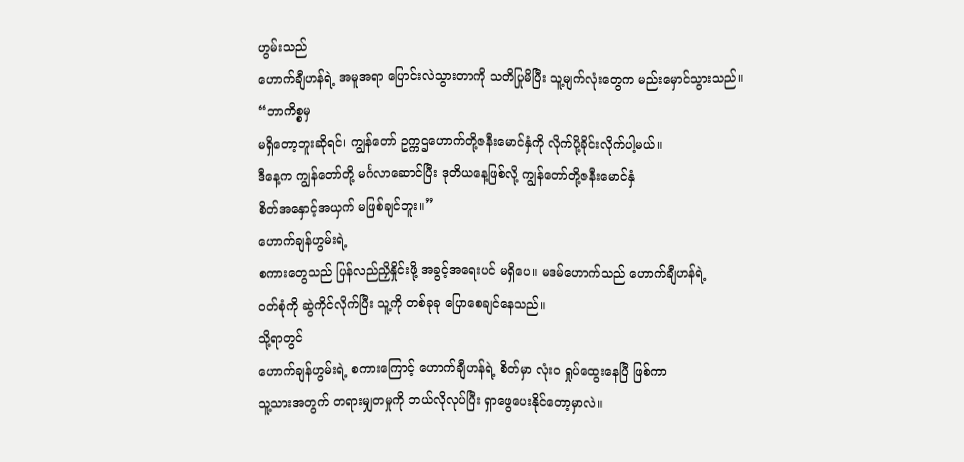ဟွမ်းသည်
ဟောက်ချီဟန်ရဲ့ အမူအရာ ပြောင်းလဲသွားတာကို သတိပြုမိပြီး သူ့မျက်လုံးတွေက မည်းမှောင်သွားသည်။
“ဘာကိစ္စမှ
မရှိတော့ဘူးဆိုရင်၊ ကျွန်တော် ဥက္ကဌဟောက်တို့ဇနီးမောင်နှံကို လိုက်ပို့ခိုင်းလိုက်ပါ့မယ်။
ဒီနေ့က ကျွန်တော်တို့ မင်္ဂလာဆောင်ပြီး ဒုတိယနေ့ဖြစ်လို့ ကျွန်တော်တို့ဇနီးမောင်နှံ
စိတ်အနှောင့်အယှက် မဖြစ်ချင်ဘူး။”
ဟောက်ချန်ဟွမ်းရဲ့
စကားတွေသည် ပြန်လည်ညှိနှိုင်းဖို့ အခွင့်အရေးပင် မရှိပေ။ မဒမ်ဟောက်သည် ဟောက်ချီဟန်ရဲ့
ဝတ်စုံကို ဆွဲကိုင်လိုက်ပြီး သူ့ကို တစ်ခုခု ပြောစေချင်နေသည်။
သို့ရာတွင်
ဟောက်ချန်ဟွမ်းရဲ့ စကားကြောင့် ဟောက်ချီဟန်ရဲ့ စိတ်မှာ လုံးဝ ရှုပ်ထွေးနေပြီ ဖြစ်ကာ
သူ့သားအတွက် တရားမျှတမှုကို ဘယ်လိုလုပ်ပြီး ရှာဖွေပေးနိုင်တော့မှာလဲ။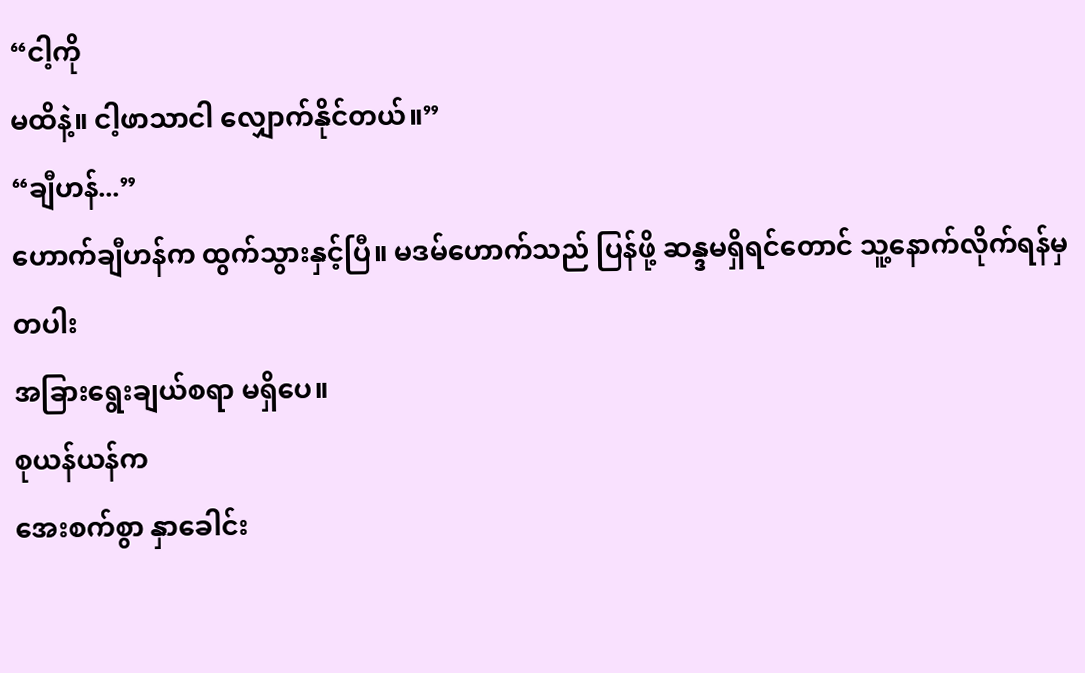“ငါ့ကို
မထိနဲ့။ ငါ့ဖာသာငါ လျှောက်နိုင်တယ်။”
“ချီဟန်...”
ဟောက်ချီဟန်က ထွက်သွားနှင့်ပြီ။ မဒမ်ဟောက်သည် ပြန်ဖို့ ဆန္ဒမရှိရင်တောင် သူ့နောက်လိုက်ရန်မှတပါး
အခြားရွေးချယ်စရာ မရှိပေ။
စုယန်ယန်က
အေးစက်စွာ နှာခေါင်း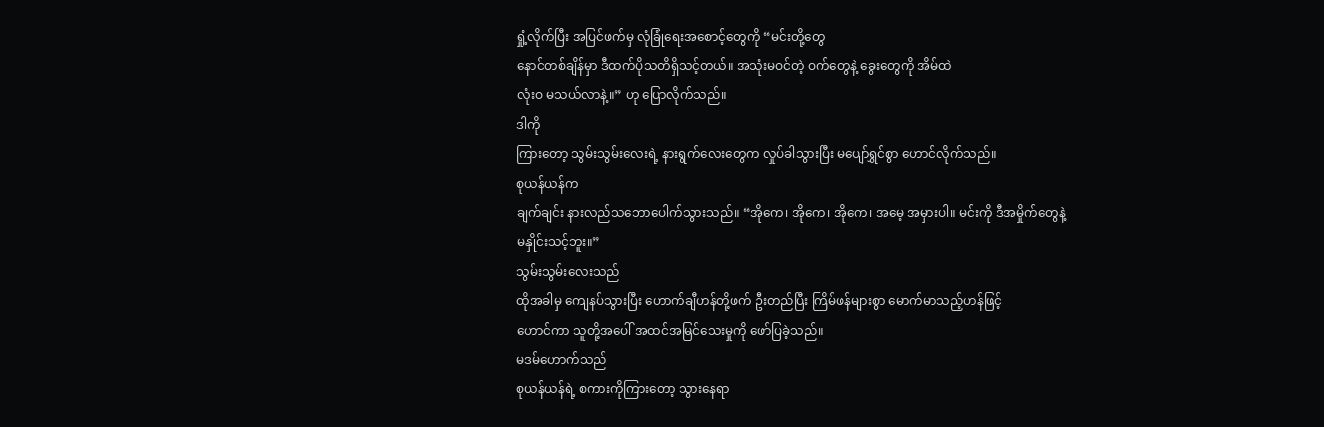ရှုံ့လိုက်ပြီး အပြင်ဖက်မှ လုံခြုံရေးအစောင့်တွေကို “မင်းတို့တွေ
နောင်တစ်ချိန်မှာ ဒီထက်ပိုသတိရှိသင့်တယ်။ အသုံးမဝင်တဲ့ ဝက်တွေနဲ့ ခွေးတွေကို အိမ်ထဲ
လုံးဝ မသယ်လာနဲ့။” ဟု ပြောလိုက်သည်။
ဒါကို
ကြားတော့ သွမ်းသွမ်းလေးရဲ့ နားရွက်လေးတွေက လှုပ်ခါသွားပြီး မပျော်ရွှင်စွာ ဟောင်လိုက်သည်။
စုယန်ယန်က
ချက်ချင်း နားလည်သဘောပေါက်သွားသည်။ “အိုကေ၊ အိုကေ၊ အိုကေ၊ အမေ့ အမှားပါ။ မင်းကို ဒီအမှိုက်တွေနဲ့
မနှိုင်းသင့်ဘူး။”
သွမ်းသွမ်းလေးသည်
ထိုအခါမှ ကျေနပ်သွားပြီး ဟောက်ချီဟန်တို့ဖက် ဦးတည်ပြီး ကြိမ်ဖန်များစွာ မောက်မာသည့်ဟန်ဖြင့်
ဟောင်ကာ သူတို့အပေါ် အထင်အမြင်သေးမှုကို ဖော်ပြခဲ့သည်။
မဒမ်ဟောက်သည်
စုယန်ယန်ရဲ့ စကားကိုကြားတော့ သွားနေရာ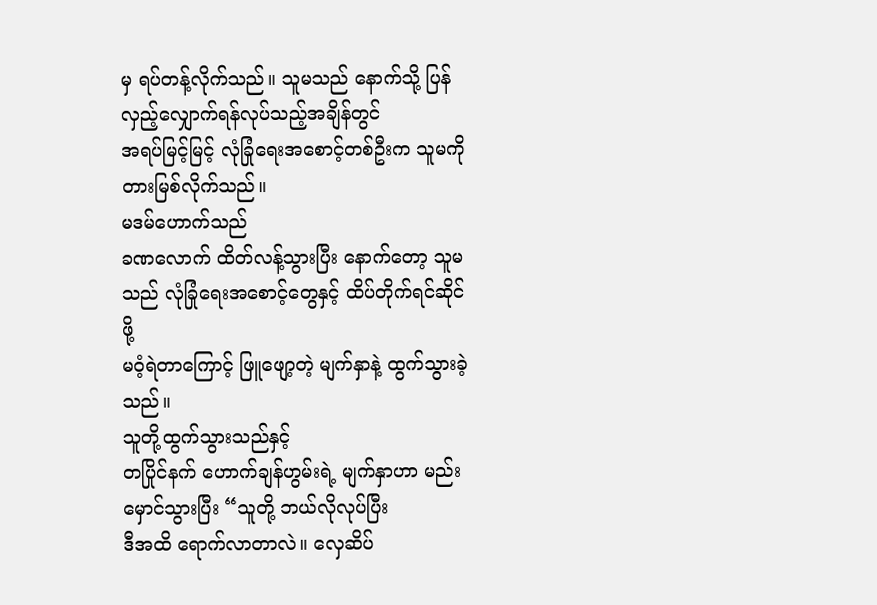မှ ရပ်တန့်လိုက်သည်။ သူမသည် နောက်သို့ ပြန်လှည့်လျှောက်ရန်လုပ်သည့်အချိန်တွင်
အရပ်မြင့်မြင့် လုံခြုံရေးအစောင့်တစ်ဦးက သူမကို တားမြစ်လိုက်သည်။
မဒမ်ဟောက်သည်
ခဏလောက် ထိတ်လန့်သွားပြီး နောက်တော့ သူမသည် လုံခြုံရေးအစောင့်တွေနှင့် ထိပ်တိုက်ရင်ဆိုင်ဖို့
မဝံ့ရဲတာကြောင့် ဖြူဖျော့တဲ့ မျက်နှာနဲ့ ထွက်သွားခဲ့သည်။
သူတို့ထွက်သွားသည်နှင့်
တပြိုင်နက် ဟောက်ချန်ဟွမ်းရဲ့ မျက်နှာဟာ မည်းမှောင်သွားပြီး “သူတို့ ဘယ်လိုလုပ်ပြီး
ဒီအထိ ရောက်လာတာလဲ။ လှေဆိပ်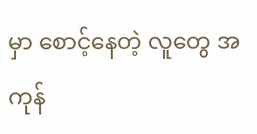မှာ စောင့်နေတဲ့ လူတွေ အကုန်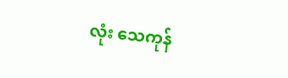လုံး သေကုန်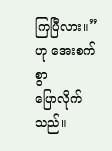ကြပြီလား။” ဟု အေးစက်စွာ
ပြောလိုက်သည်။